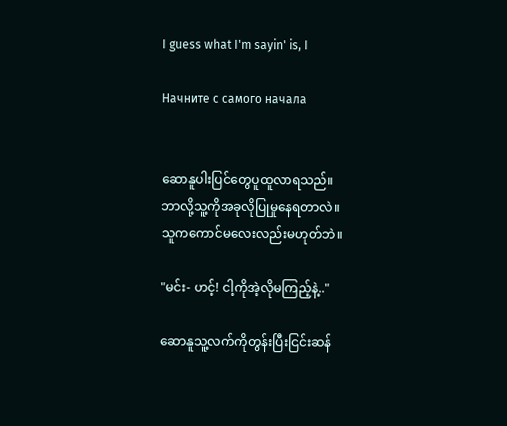I guess what I'm sayin' is, I

Начните с самого начала


ဆောနူပါးပြင်တွေပူထူလာရသည်။
ဘာလို့သူ့ကိုအခုလိုပြုမှုနေရတာလဲ။
သူကကောင်မလေးလည်းမဟုတ်ဘဲ။

"မင်း- ဟင့်! ငါ့ကိုအဲ့လိုမကြည့်နဲ့.."

ဆောနူသူ့လက်ကိုတွန်းပြီးငြင်းဆန်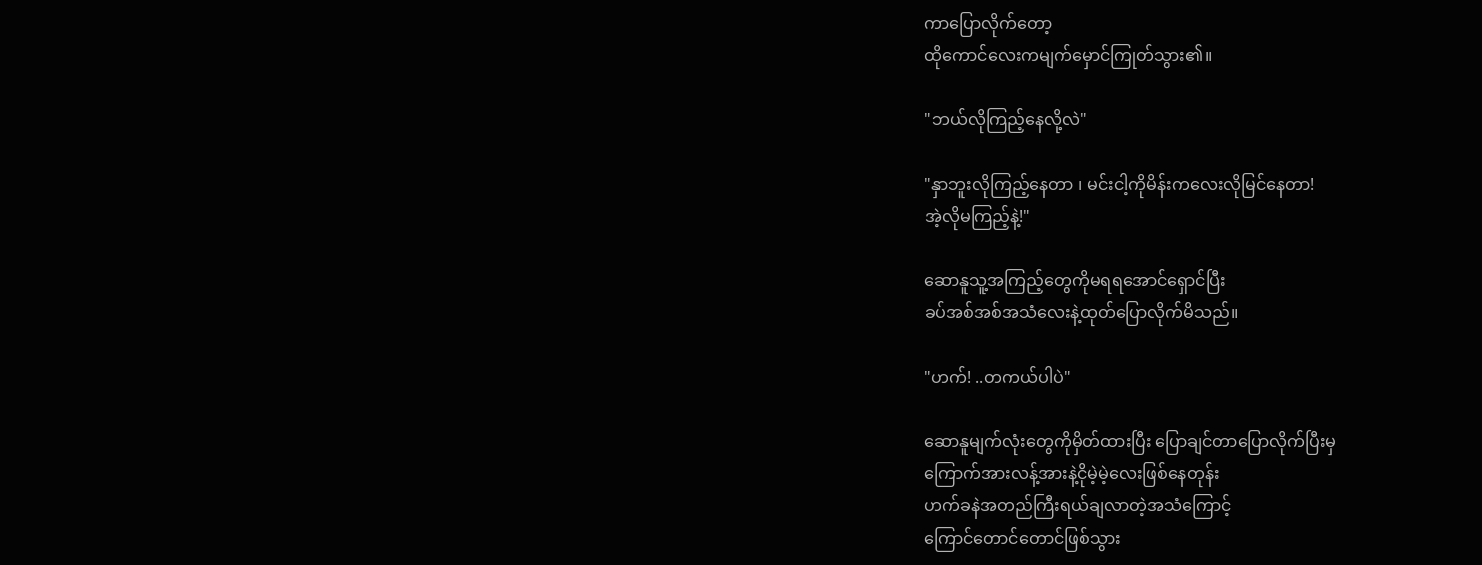ကာပြောလိုက်တော့
ထိုကောင်လေးကမျက်မှောင်ကြုတ်သွား၏။

"ဘယ်လိုကြည့်နေလို့လဲ"

"နှာဘူးလိုကြည့်နေတာ ၊ မင်းငါ့ကိုမိန်းကလေးလိုမြင်နေတာ!
အဲ့လိုမကြည့်နဲ့!"

ဆောနူသူ့အကြည့်တွေကိုမရရအောင်ရှောင်ပြီး
ခပ်အစ်အစ်အသံလေးနဲ့ထုတ်ပြောလိုက်မိသည်။

"ဟက်! ..တကယ်ပါပဲ"

ဆောနူမျက်လုံးတွေကိုမှိတ်ထားပြီး ပြောချင်တာပြောလိုက်ပြီးမှ
ကြောက်အားလန့်အားနဲ့ငိုမဲ့မဲ့လေးဖြစ်နေတုန်း
ဟက်ခနဲအတည်ကြီးရယ်ချလာတဲ့အသံကြောင့်
ကြောင်တောင်တောင်ဖြစ်သွား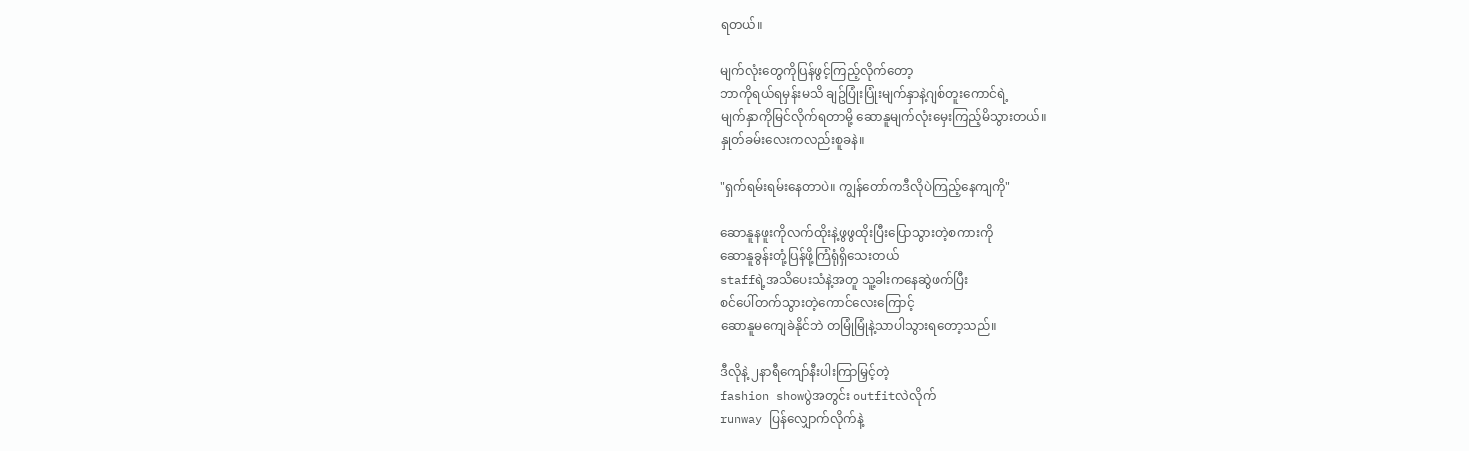ရတယ်။

မျက်လုံးတွေကိုပြန်ဖွင့်ကြည့်လိုက်တော့
ဘာကိုရယ်ရမှန်းမသိ ချဥ်ပြုံးပြုံးမျက်နှာနဲ့ဂျစ်တူးကောင်ရဲ့
မျက်နှာကိုမြင်လိုက်ရတာမို့ ဆောနူမျက်လုံးမှေးကြည့်မိသွားတယ်။
နှုတ်ခမ်းလေးကလည်းစူခနဲ။

"ရှက်ရမ်းရမ်းနေတာပဲ။ ကျွန်တော်ကဒီလိုပဲကြည့်နေကျကို"

ဆောနူနဖူးကိုလက်ထိုးနဲ့ဖွဖွထိုးပြီးပြောသွားတဲ့စကားကို
ဆောနူခွန်းတုံ့ပြန်ဖို့ကြံရုံရှိသေးတယ်
staffရဲ့အသိပေးသံနဲ့အတူ သူ့ခါးကနေဆွဲဖက်ပြီး
စင်ပေါ်တက်သွားတဲ့ကောင်လေးကြောင့်
ဆောနူမကျေခဲနိုင်ဘဲ တမြုံမြုံနဲ့သာပါသွားရတော့သည်။

ဒီလိုနဲ့ ၂နာရီကျော်နီးပါးကြာမြှင့်တဲ့
fashion showပွဲအတွင်း outfitလဲလိုက်
runway ပြန်လျှောက်လိုက်နဲ့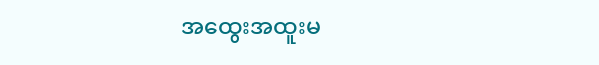အထွေးအထူးမ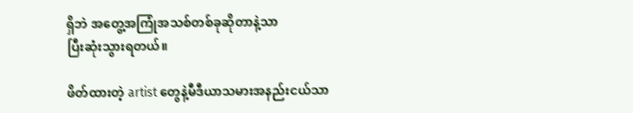ရှိဘဲ အတွေ့အကြုံအသစ်တစ်ခုဆိုတာနဲ့သာ
ပြီးဆုံးသွားရတယ်။

ဖိတ်ထားတဲ့ artist တွေနဲ့မီဒီယာသမားအနည်းငယ်သာ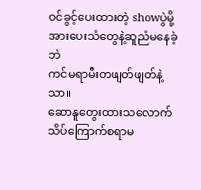ဝင်ခွင့်ပေးထားတဲ့ showပွဲမို့ အားပေးသံတွေနဲ့ဆူညံမနေခဲ့ဘဲ
ကင်မရာမီးတဖျတ်ဖျတ်နဲ့သာ။
ဆောနူတွေးထားသလောက်သိပ်ကြောက်စရာမ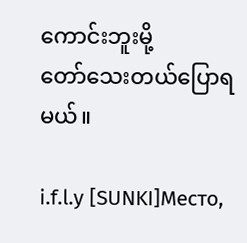ကောင်းဘူးမို့
တော်သေးတယ်ပြောရမယ်။

i.f.l.y [SUNKI]Место,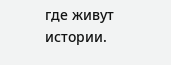где живут истории.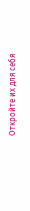Откройте их для себя